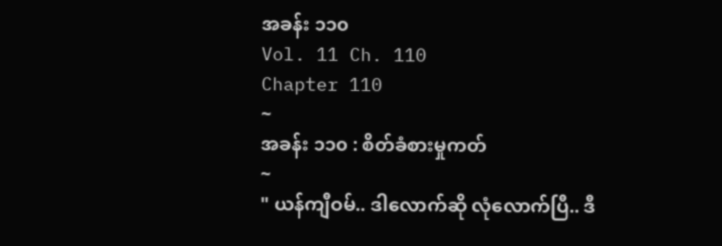အခန်း ၁၁၀
Vol. 11 Ch. 110
Chapter 110
~
အခန်း ၁၁၀ : စိတ်ခံစားမှုကတ်
~
" ယန်ကျီဝမ်.. ဒါလောက်ဆို လုံလောက်ပြီ.. ဒီ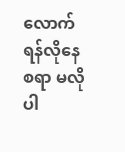လောက် ရန်လိုနေစရာ မလိုပါ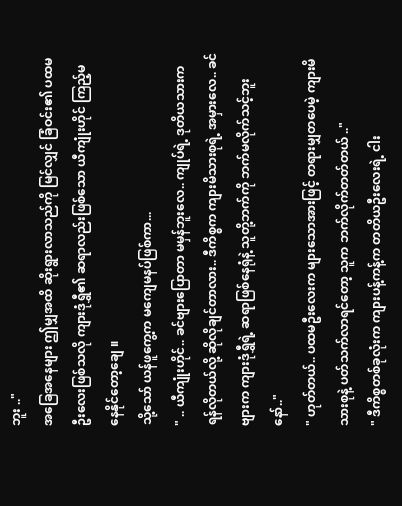ဘူး .."
အခြေအနေများ ဤမျှအထိ ဆိုးရွားလာသည်ကို မြင်လျှင် ခြံဝင်း၏ ပထမဦးလေးဖြစ်သလို ကျားဒုံရွှီ၏ ဆရာလည်းဖြစ်သော ယီကျုံးဟိုင် ကြည့်မနေနိုင်တော့ချေ ။
သို့သော် ယန်ဖူကွေ့က မကျေမနပ်ဖြစ်ကာ...
" .. ယီကျုံးဟိုင်.. ခင်ဗျားပြောတာ မမှန်ဘူးလေ.. ကျုပ်ရဲ့ ဒုတိယသားက ရန်လိုတယ်လို့ ဆိုလိုချင်တာလား.. ဒီကိစ္စက ကျားမိသားစုရဲ့ အမှားလေ.. ခင်ဗျားက ကျားဒုံရွှီရဲ့ ဆရာဖြစ်နေရုံနဲ့ သူတို့ဘက်ကို ဘက်မလိုက်သင့်ဘူးနော်.."
" ဟုတ်တယ်.. ပထမဦးလေးက များသောအားဖြင့် တရားမျှတပေမဲ့ ကျားမိသားစုနဲ့ ပတ်သက်လာရင်တော့ သူက ဘက်လိုက်တတ်တယ် .."
" ဒီကိစ္စတစ်ခုလုံးက ကျားပန့်ကန့်က တတိယဦးလေးရဲ့ ငါး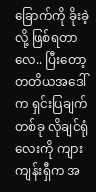ခြောက်ကို ခိုးခဲ့လို့ ဖြစ်ရတာလေ.. ပြီးတော့ တတိယအဒေါ်က ရှင်းပြချက်တစ်ခု လိုချင်ရုံလေးကို ကျားကျန်းရှီက အ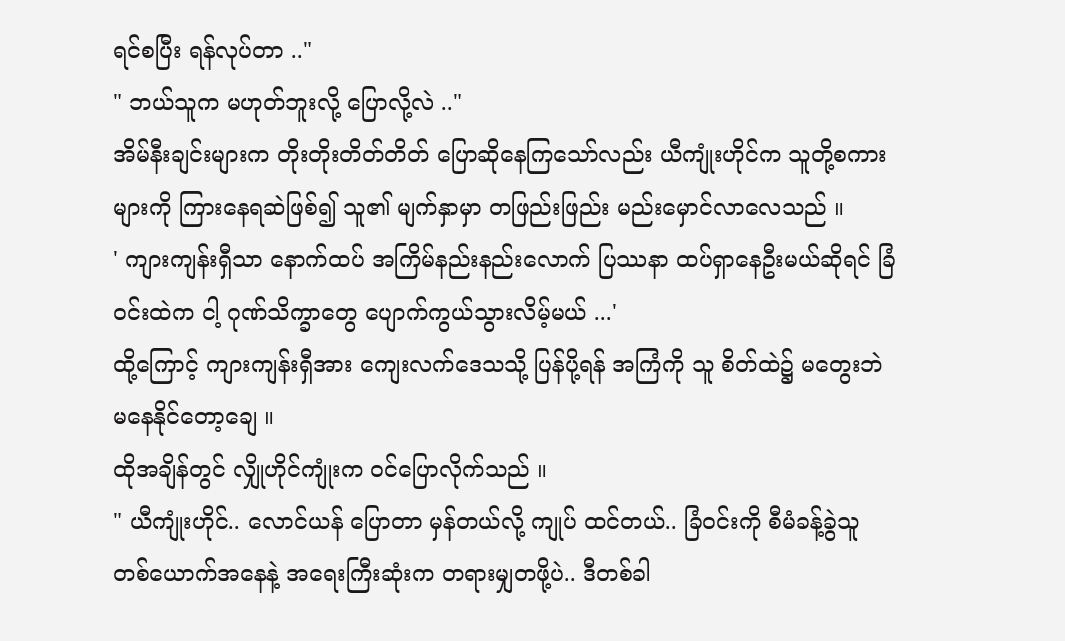ရင်စပြီး ရန်လုပ်တာ .."
" ဘယ်သူက မဟုတ်ဘူးလို့ ပြောလို့လဲ .."
အိမ်နီးချင်းများက တိုးတိုးတိတ်တိတ် ပြောဆိုနေကြသော်လည်း ယီကျုံးဟိုင်က သူတို့စကားများကို ကြားနေရဆဲဖြစ်၍ သူ၏ မျက်နှာမှာ တဖြည်းဖြည်း မည်းမှောင်လာလေသည် ။
' ကျားကျန်းရှီသာ နောက်ထပ် အကြိမ်နည်းနည်းလောက် ပြဿနာ ထပ်ရှာနေဦးမယ်ဆိုရင် ခြံဝင်းထဲက ငါ့ ဂုဏ်သိက္ခာတွေ ပျောက်ကွယ်သွားလိမ့်မယ် ...'
ထို့ကြောင့် ကျားကျန်းရှီအား ကျေးလက်ဒေသသို့ ပြန်ပို့ရန် အကြံကို သူ စိတ်ထဲ၌ မတွေးဘဲ မနေနိုင်တော့ချေ ။
ထိုအချိန်တွင် လျှိုဟိုင်ကျုံးက ဝင်ပြောလိုက်သည် ။
" ယီကျုံးဟိုင်.. လောင်ယန် ပြောတာ မှန်တယ်လို့ ကျုပ် ထင်တယ်.. ခြံဝင်းကို စီမံခန့်ခွဲသူ တစ်ယောက်အနေနဲ့ အရေးကြီးဆုံးက တရားမျှတဖို့ပဲ.. ဒီတစ်ခါ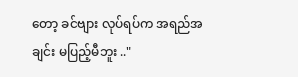တော့ ခင်ဗျား လုပ်ရပ်က အရည်အချင်း မပြည့်မီဘူး .."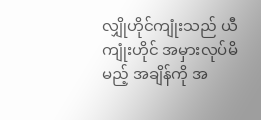လျှိုဟိုင်ကျုံးသည် ယီကျုံးဟိုင် အမှားလုပ်မိမည့် အချိန်ကို အ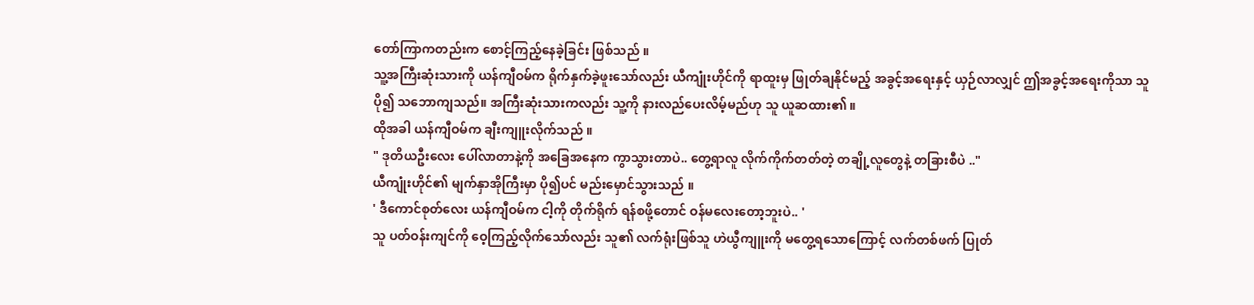တော်ကြာကတည်းက စောင့်ကြည့်နေခဲ့ခြင်း ဖြစ်သည် ။
သူ့အကြီးဆုံးသားကို ယန်ကျီဝမ်က ရိုက်နှက်ခဲ့ဖူးသော်လည်း ယီကျုံးဟိုင်ကို ရာထူးမှ ဖြုတ်ချနိုင်မည့် အခွင့်အရေးနှင့် ယှဉ်လာလျှင် ဤအခွင့်အရေးကိုသာ သူ ပို၍ သဘောကျသည်။ အကြီးဆုံးသားကလည်း သူ့ကို နားလည်ပေးလိမ့်မည်ဟု သူ ယူဆထား၏ ။
ထိုအခါ ယန်ကျီဝမ်က ချီးကျူးလိုက်သည် ။
" ဒုတိယဦးလေး ပေါ်လာတာနဲ့ကို အခြေအနေက ကွာသွားတာပဲ.. တွေ့ရာလူ လိုက်ကိုက်တတ်တဲ့ တချို့လူတွေနဲ့ တခြားစီပဲ .."
ယီကျုံးဟိုင်၏ မျက်နှာအိုကြီးမှာ ပို၍ပင် မည်းမှောင်သွားသည် ။
' ဒီကောင်စုတ်လေး ယန်ကျီဝမ်က ငါ့ကို တိုက်ရိုက် ရန်စဖို့တောင် ဝန်မလေးတော့ဘူးပဲ.. '
သူ ပတ်ဝန်းကျင်ကို ဝေ့ကြည့်လိုက်သော်လည်း သူ၏ လက်ရုံးဖြစ်သူ ဟဲယွီကျူးကို မတွေ့ရသောကြောင့် လက်တစ်ဖက် ပြုတ်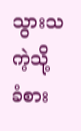သွားသကဲ့သို့ ခံစား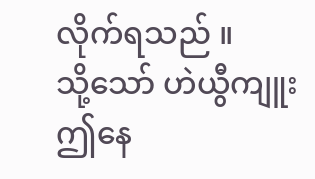လိုက်ရသည် ။
သို့သော် ဟဲယွီကျူး ဤနေ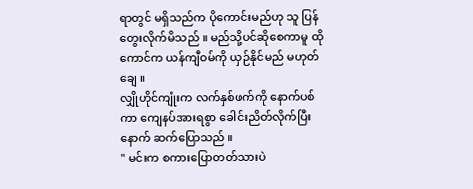ရာတွင် မရှိသည်က ပိုကောင်းမည်ဟု သူ ပြန်တွေးလိုက်မိသည် ။ မည်သို့ပင်ဆိုစေကာမူ ထိုကောင်က ယန်ကျီဝမ်ကို ယှဉ်နိုင်မည် မဟုတ်ချေ ။
လျှိုဟိုင်ကျုံးက လက်နှစ်ဖက်ကို နောက်ပစ်ကာ ကျေနပ်အားရစွာ ခေါင်းညိတ်လိုက်ပြီးနောက် ဆက်ပြောသည် ။
" မင်းက စကားပြောတတ်သားပဲ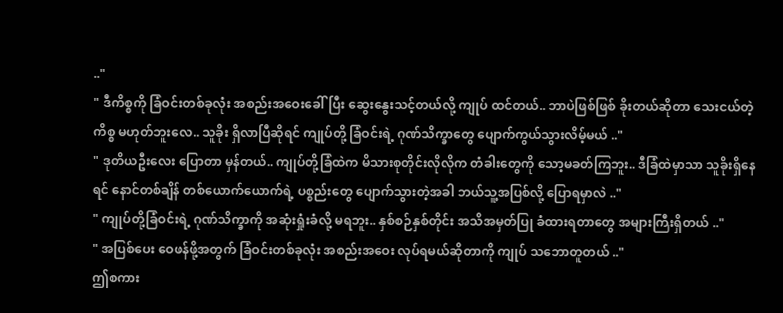.."
" ဒီကိစ္စကို ခြံဝင်းတစ်ခုလုံး အစည်းအဝေးခေါ်ပြီး ဆွေးနွေးသင့်တယ်လို့ ကျုပ် ထင်တယ်.. ဘာပဲဖြစ်ဖြစ် ခိုးတယ်ဆိုတာ သေးငယ်တဲ့ကိစ္စ မဟုတ်ဘူးလေ.. သူခိုး ရှိလာပြီဆိုရင် ကျုပ်တို့ ခြံဝင်းရဲ့ ဂုဏ်သိက္ခာတွေ ပျောက်ကွယ်သွားလိမ့်မယ် .."
" ဒုတိယဦးလေး ပြောတာ မှန်တယ်.. ကျုပ်တို့ခြံထဲက မိသားစုတိုင်းလိုလိုက တံခါးတွေကို သော့မခတ်ကြဘူး.. ဒီခြံထဲမှာသာ သူခိုးရှိနေရင် နောင်တစ်ချိန် တစ်ယောက်ယောက်ရဲ့ ပစ္စည်းတွေ ပျောက်သွားတဲ့အခါ ဘယ်သူ့အပြစ်လို့ ပြောရမှာလဲ .."
" ကျုပ်တို့ခြံဝင်းရဲ့ ဂုဏ်သိက္ခာကို အဆုံးရှုံးခံလို့ မရဘူး.. နှစ်စဉ်နှစ်တိုင်း အသိအမှတ်ပြု ခံထားရတာတွေ အများကြီးရှိတယ် .."
" အပြစ်ပေး ဝေဖန်ဖို့အတွက် ခြံဝင်းတစ်ခုလုံး အစည်းအဝေး လုပ်ရမယ်ဆိုတာကို ကျုပ် သဘောတူတယ် .."
ဤစကား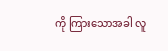ကို ကြားသောအခါ လူ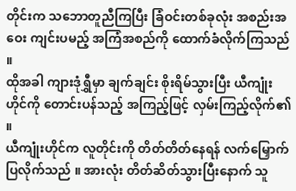တိုင်းက သဘောတူညီကြပြီး ခြံဝင်းတစ်ခုလုံး အစည်းအဝေး ကျင်းပမည့် အကြံအစည်ကို ထောက်ခံလိုက်ကြသည် ။
ထိုအခါ ကျားဒုံရွှီမှာ ချက်ချင်း စိုးရိမ်သွားပြီး ယီကျုံးဟိုင်ကို တောင်းပန်သည့် အကြည့်ဖြင့် လှမ်းကြည့်လိုက်၏ ။
ယီကျုံးဟိုင်က လူတိုင်းကို တိတ်တိတ်နေရန် လက်မြှောက်ပြလိုက်သည် ။ အားလုံး တိတ်ဆိတ်သွားပြီးနောက် သူ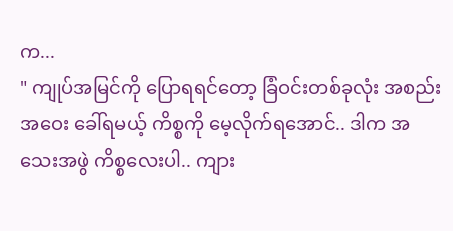က...
" ကျုပ်အမြင်ကို ပြောရရင်တော့ ခြံဝင်းတစ်ခုလုံး အစည်းအဝေး ခေါ်ရမယ့် ကိစ္စကို မေ့လိုက်ရအောင်.. ဒါက အသေးအဖွဲ ကိစ္စလေးပါ.. ကျား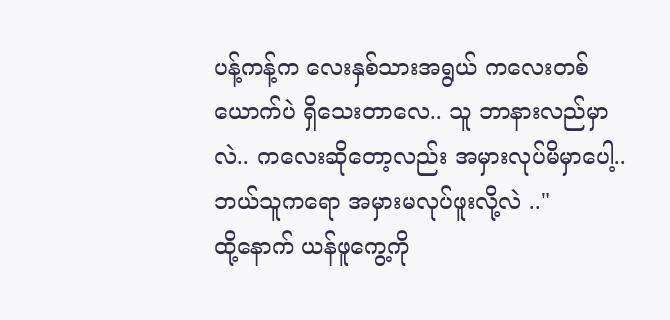ပန့်ကန့်က လေးနှစ်သားအရွယ် ကလေးတစ်ယောက်ပဲ ရှိသေးတာလေ.. သူ ဘာနားလည်မှာလဲ.. ကလေးဆိုတော့လည်း အမှားလုပ်မိမှာပေါ့.. ဘယ်သူကရော အမှားမလုပ်ဖူးလို့လဲ .."
ထို့နောက် ယန်ဖူကွေ့ကို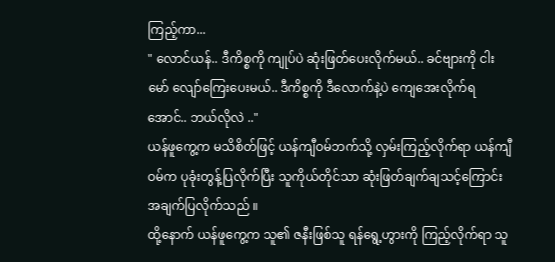ကြည့်ကာ...
" လောင်ယန်.. ဒီကိစ္စကို ကျုပ်ပဲ ဆုံးဖြတ်ပေးလိုက်မယ်.. ခင်ဗျားကို ငါးမော် လျော်ကြေးပေးမယ်.. ဒီကိစ္စကို ဒီလောက်နဲ့ပဲ ကျေအေးလိုက်ရအောင်.. ဘယ်လိုလဲ .."
ယန်ဖူကွေ့က မသိစိတ်ဖြင့် ယန်ကျီဝမ်ဘက်သို့ လှမ်းကြည့်လိုက်ရာ ယန်ကျီဝမ်က ပုခုံးတွန့်ပြလိုက်ပြီး သူကိုယ်တိုင်သာ ဆုံးဖြတ်ချက်ချသင့်ကြောင်း အချက်ပြလိုက်သည် ။
ထို့နောက် ယန်ဖူကွေ့က သူ၏ ဇနီးဖြစ်သူ ရန်ရွေ့ဟွားကို ကြည့်လိုက်ရာ သူ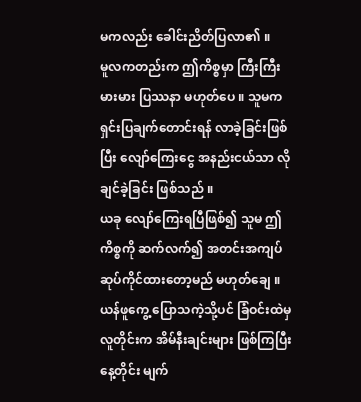မကလည်း ခေါင်းညိတ်ပြလာ၏ ။
မူလကတည်းက ဤကိစ္စမှာ ကြီးကြီးမားမား ပြဿနာ မဟုတ်ပေ ။ သူမက ရှင်းပြချက်တောင်းရန် လာခဲ့ခြင်းဖြစ်ပြီး လျော်ကြေးငွေ အနည်းငယ်သာ လိုချင်ခဲ့ခြင်း ဖြစ်သည် ။
ယခု လျော်ကြေးရပြီဖြစ်၍ သူမ ဤကိစ္စကို ဆက်လက်၍ အတင်းအကျပ် ဆုပ်ကိုင်ထားတော့မည် မဟုတ်ချေ ။
ယန်ဖူကွေ့ ပြောသကဲ့သို့ပင် ခြံဝင်းထဲမှ လူတိုင်းက အိမ်နီးချင်းများ ဖြစ်ကြပြီး နေ့တိုင်း မျက်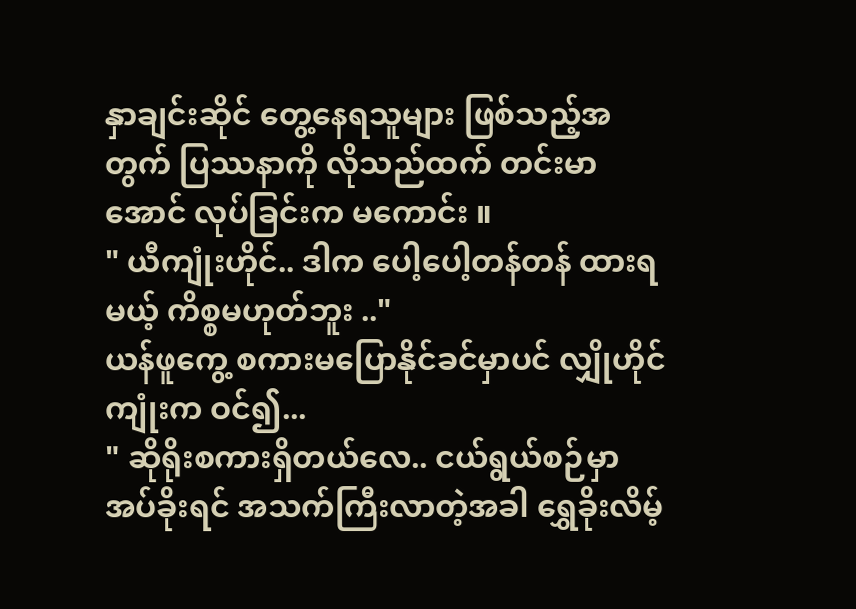နှာချင်းဆိုင် တွေ့နေရသူများ ဖြစ်သည့်အတွက် ပြဿနာကို လိုသည်ထက် တင်းမာအောင် လုပ်ခြင်းက မကောင်း ။
" ယီကျုံးဟိုင်.. ဒါက ပေါ့ပေါ့တန်တန် ထားရမယ့် ကိစ္စမဟုတ်ဘူး .."
ယန်ဖူကွေ့ စကားမပြောနိုင်ခင်မှာပင် လျှိုဟိုင်ကျုံးက ဝင်၍...
" ဆိုရိုးစကားရှိတယ်လေ.. ငယ်ရွယ်စဉ်မှာ အပ်ခိုးရင် အသက်ကြီးလာတဲ့အခါ ရွှေခိုးလိမ့်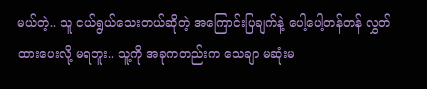မယ်တဲ့.. သူ ငယ်ရွယ်သေးတယ်ဆိုတဲ့ အကြောင်းပြချက်နဲ့ ပေါ့ပေါ့တန်တန် လွှတ်ထားပေးလို့ မရဘူး.. သူ့ကို အခုကတည်းက သေချာ မဆုံးမ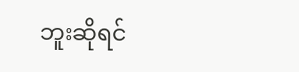ဘူးဆိုရင်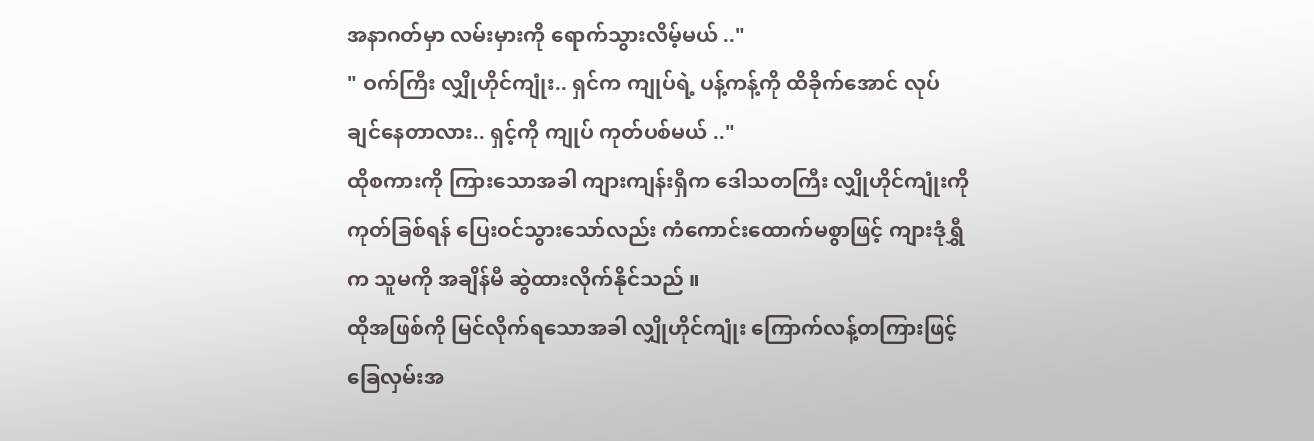အနာဂတ်မှာ လမ်းမှားကို ရောက်သွားလိမ့်မယ် .."
" ဝက်ကြီး လျှိုဟိုင်ကျုံး.. ရှင်က ကျုပ်ရဲ့ ပန့်ကန့်ကို ထိခိုက်အောင် လုပ်ချင်နေတာလား.. ရှင့်ကို ကျုပ် ကုတ်ပစ်မယ် .."
ထိုစကားကို ကြားသောအခါ ကျားကျန်းရှီက ဒေါသတကြီး လျှိုဟိုင်ကျုံးကို ကုတ်ခြစ်ရန် ပြေးဝင်သွားသော်လည်း ကံကောင်းထောက်မစွာဖြင့် ကျားဒုံရွှီက သူမကို အချိန်မီ ဆွဲထားလိုက်နိုင်သည် ။
ထိုအဖြစ်ကို မြင်လိုက်ရသောအခါ လျှိုဟိုင်ကျုံး ကြောက်လန့်တကြားဖြင့် ခြေလှမ်းအ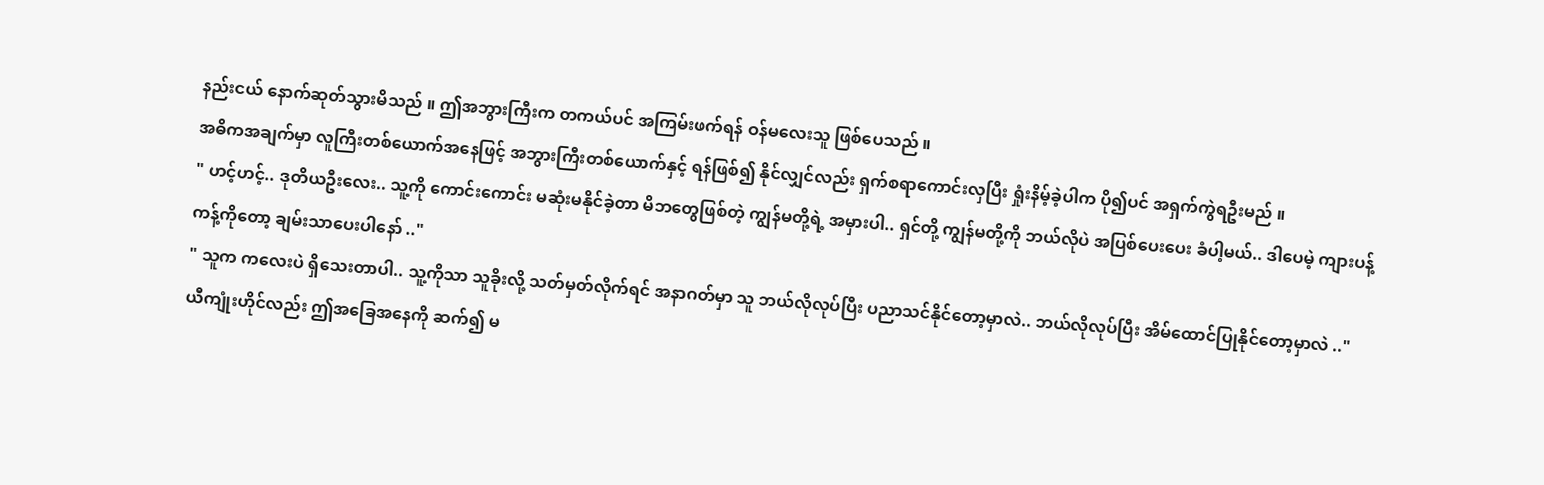နည်းငယ် နောက်ဆုတ်သွားမိသည် ။ ဤအဘွားကြီးက တကယ်ပင် အကြမ်းဖက်ရန် ဝန်မလေးသူ ဖြစ်ပေသည် ။
အဓိကအချက်မှာ လူကြီးတစ်ယောက်အနေဖြင့် အဘွားကြီးတစ်ယောက်နှင့် ရန်ဖြစ်၍ နိုင်လျှင်လည်း ရှက်စရာကောင်းလှပြီး ရှုံးနိမ့်ခဲ့ပါက ပို၍ပင် အရှက်ကွဲရဦးမည် ။
" ဟင့်ဟင့်.. ဒုတိယဦးလေး.. သူ့ကို ကောင်းကောင်း မဆုံးမနိုင်ခဲ့တာ မိဘတွေဖြစ်တဲ့ ကျွန်မတို့ရဲ့ အမှားပါ.. ရှင်တို့ ကျွန်မတို့ကို ဘယ်လိုပဲ အပြစ်ပေးပေး ခံပါ့မယ်.. ဒါပေမဲ့ ကျားပန့်ကန့်ကိုတော့ ချမ်းသာပေးပါနော် .."
" သူက ကလေးပဲ ရှိသေးတာပါ.. သူ့ကိုသာ သူခိုးလို့ သတ်မှတ်လိုက်ရင် အနာဂတ်မှာ သူ ဘယ်လိုလုပ်ပြီး ပညာသင်နိုင်တော့မှာလဲ.. ဘယ်လိုလုပ်ပြီး အိမ်ထောင်ပြုနိုင်တော့မှာလဲ .."
ယီကျုံးဟိုင်လည်း ဤအခြေအနေကို ဆက်၍ မ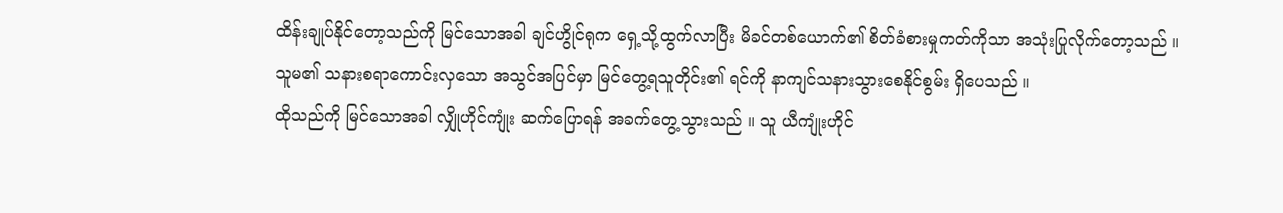ထိန်းချုပ်နိုင်တော့သည်ကို မြင်သောအခါ ချင်ဟွိုင်ရုက ရှေ့သို့ထွက်လာပြီး မိခင်တစ်ယောက်၏ စိတ်ခံစားမှုကတ်ကိုသာ အသုံးပြုလိုက်တော့သည် ။
သူမ၏ သနားစရာကောင်းလှသော အသွင်အပြင်မှာ မြင်တွေ့ရသူတိုင်း၏ ရင်ကို နာကျင်သနားသွားစေနိုင်စွမ်း ရှိပေသည် ။
ထိုသည်ကို မြင်သောအခါ လျှိုဟိုင်ကျုံး ဆက်ပြောရန် အခက်တွေ့သွားသည် ။ သူ ယီကျုံးဟိုင်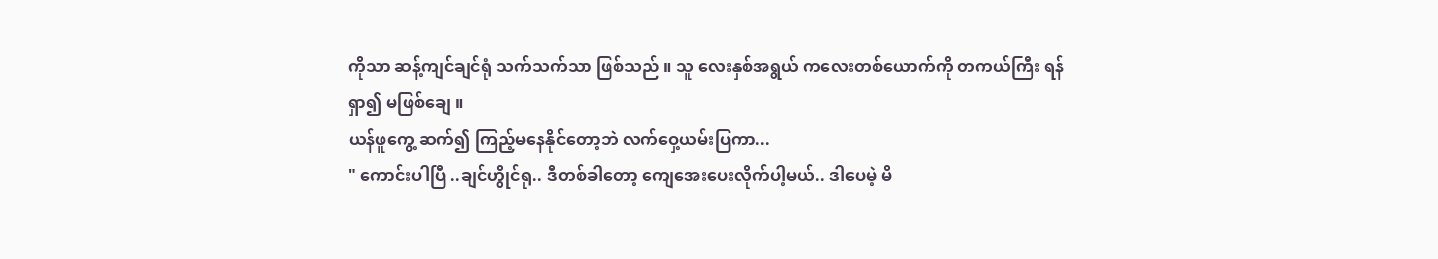ကိုသာ ဆန့်ကျင်ချင်ရုံ သက်သက်သာ ဖြစ်သည် ။ သူ လေးနှစ်အရွယ် ကလေးတစ်ယောက်ကို တကယ်ကြီး ရန်ရှာ၍ မဖြစ်ချေ ။
ယန်ဖူကွေ့ ဆက်၍ ကြည့်မနေနိုင်တော့ဘဲ လက်ဝှေ့ယမ်းပြကာ...
" ကောင်းပါပြီ ..ချင်ဟွိုင်ရု.. ဒီတစ်ခါတော့ ကျေအေးပေးလိုက်ပါ့မယ်.. ဒါပေမဲ့ မိ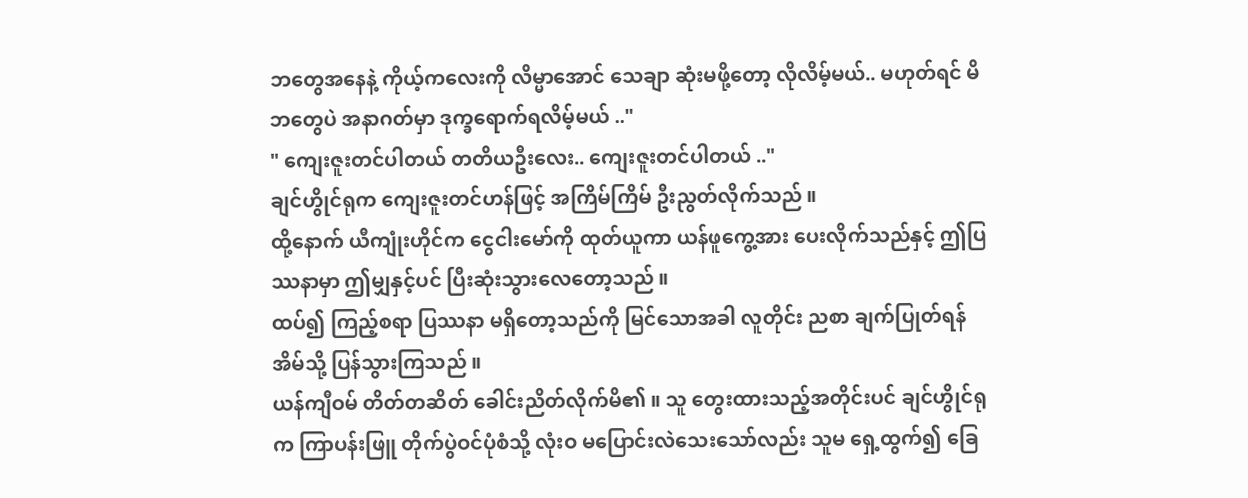ဘတွေအနေနဲ့ ကိုယ့်ကလေးကို လိမ္မာအောင် သေချာ ဆုံးမဖို့တော့ လိုလိမ့်မယ်.. မဟုတ်ရင် မိဘတွေပဲ အနာဂတ်မှာ ဒုက္ခရောက်ရလိမ့်မယ် .."
" ကျေးဇူးတင်ပါတယ် တတိယဦးလေး.. ကျေးဇူးတင်ပါတယ် .."
ချင်ဟွိုင်ရုက ကျေးဇူးတင်ဟန်ဖြင့် အကြိမ်ကြိမ် ဦးညွတ်လိုက်သည် ။
ထို့နောက် ယီကျုံးဟိုင်က ငွေငါးမော်ကို ထုတ်ယူကာ ယန်ဖူကွေ့အား ပေးလိုက်သည်နှင့် ဤပြဿနာမှာ ဤမျှနှင့်ပင် ပြီးဆုံးသွားလေတော့သည် ။
ထပ်၍ ကြည့်စရာ ပြဿနာ မရှိတော့သည်ကို မြင်သောအခါ လူတိုင်း ညစာ ချက်ပြုတ်ရန် အိမ်သို့ ပြန်သွားကြသည် ။
ယန်ကျီဝမ် တိတ်တဆိတ် ခေါင်းညိတ်လိုက်မိ၏ ။ သူ တွေးထားသည့်အတိုင်းပင် ချင်ဟွိုင်ရုက ကြာပန်းဖြူ တိုက်ပွဲဝင်ပုံစံသို့ လုံးဝ မပြောင်းလဲသေးသော်လည်း သူမ ရှေ့ထွက်၍ ခြေ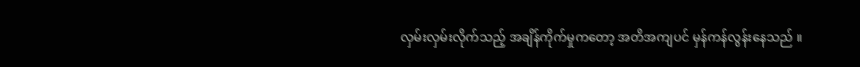လှမ်းလှမ်းလိုက်သည့် အချိန်ကိုက်မှုကတော့ အတိအကျပင် မှန်ကန်လွန်းနေသည် ။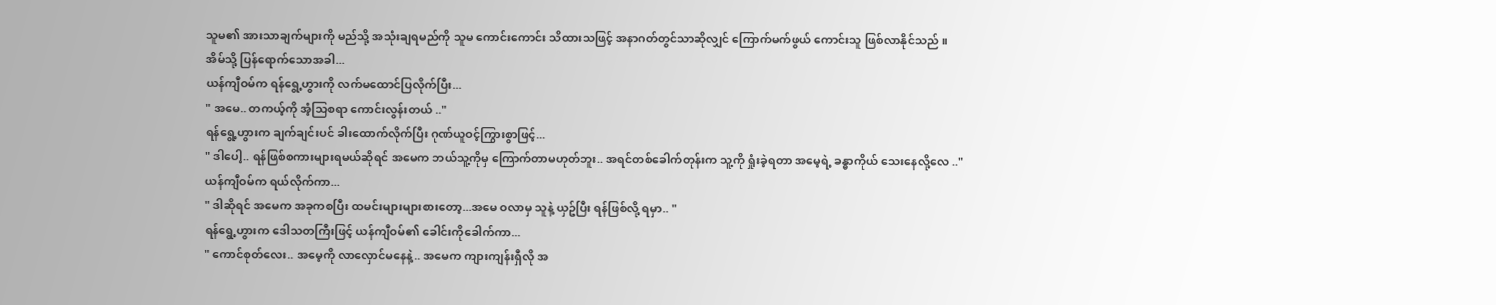သူမ၏ အားသာချက်များကို မည်သို့ အသုံးချရမည်ကို သူမ ကောင်းကောင်း သိထားသဖြင့် အနာဂတ်တွင်သာဆိုလျှင် ကြောက်မက်ဖွယ် ကောင်းသူ ဖြစ်လာနိုင်သည် ။
အိမ်သို့ ပြန်ရောက်သောအခါ...
ယန်ကျီဝမ်က ရန်ရွေ့ဟွားကို လက်မထောင်ပြလိုက်ပြီး...
" အမေ.. တကယ့်ကို အံ့သြစရာ ကောင်းလွန်းတယ် .."
ရန်ရွေ့ဟွားက ချက်ချင်းပင် ခါးထောက်လိုက်ပြီး ဂုဏ်ယူဝင့်ကြွားစွာဖြင့်...
" ဒါပေါ့.. ရန်ဖြစ်စကားများရမယ်ဆိုရင် အမေက ဘယ်သူ့ကိုမှ ကြောက်တာမဟုတ်ဘူး.. အရင်တစ်ခေါက်တုန်းက သူ့ကို ရှုံးခဲ့ရတာ အမေ့ရဲ့ ခန္ဓာကိုယ် သေးနေလို့လေ .."
ယန်ကျီဝမ်က ရယ်လိုက်ကာ...
" ဒါဆိုရင် အမေက အခုကစပြီး ထမင်းများများစားတော့...အမေ ဝလာမှ သူနဲ့ ယှဥ်ပြီး ရန်ဖြစ်လို့ ရမှာ.. "
ရန်ရွေ့ဟွားက ဒေါသတကြီးဖြင့် ယန်ကျီဝမ်၏ ခေါင်းကိုခေါက်ကာ...
" ကောင်စုတ်လေး.. အမေ့ကို လာလှောင်မနေနဲ့.. အမေက ကျားကျန်းရှီလို အ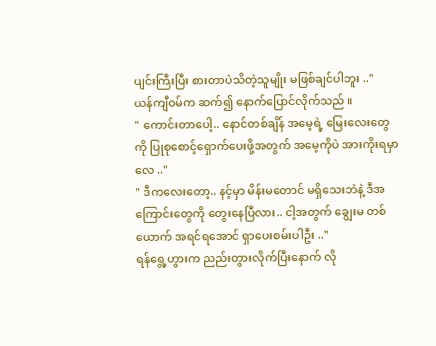ပျင်းကြီးပြီး စားတာပဲသိတဲ့သူမျိုး မဖြစ်ချင်ပါဘူး .."
ယန်ကျီဝမ်က ဆက်၍ နောက်ပြောင်လိုက်သည် ။
" ကောင်းတာပေါ့.. နောင်တစ်ချိန် အမေ့ရဲ့ မြေးလေးတွေကို ပြုစုစောင့်ရှောက်ပေးဖို့အတွက် အမေ့ကိုပဲ အားကိုးရမှာလေ .."
" ဒီကလေးတော့.. နင့်မှာ မိန်းမတောင် မရှိသေးဘဲနဲ့ ဒီအကြောင်းတွေကို တွေးနေပြီလား.. ငါ့အတွက် ချွေးမ တစ်ယောက် အရင်ရအောင် ရှာပေးစမ်းပါဦး .."
ရန်ရွေ့ဟွားက ညည်းတွားလိုက်ပြီးနောက် လို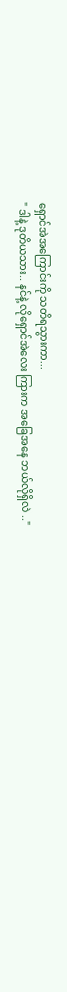ရှောင်အဲအကြောင်းကို သတိရသွားကာ...
" ဒါနဲ့ ဒုတိယသား.. နင်နဲ့ လိုရှောင်အဲလေး ကြားက အခြေအနေ ဘယ်လိုရှိလဲ .."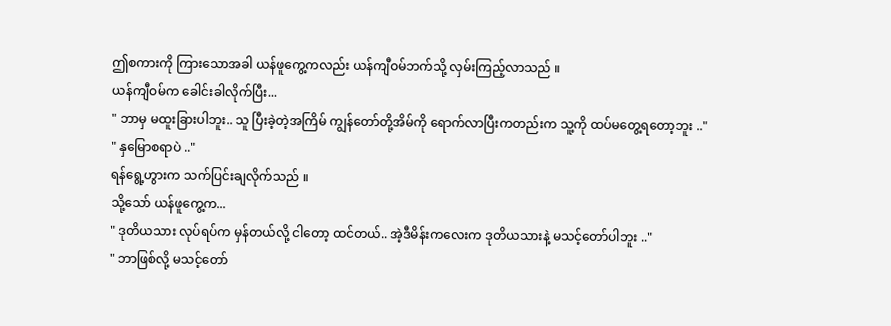ဤစကားကို ကြားသောအခါ ယန်ဖူကွေ့ကလည်း ယန်ကျီဝမ်ဘက်သို့ လှမ်းကြည့်လာသည် ။
ယန်ကျီဝမ်က ခေါင်းခါလိုက်ပြီး...
" ဘာမှ မထူးခြားပါဘူး.. သူ ပြီးခဲ့တဲ့အကြိမ် ကျွန်တော်တို့အိမ်ကို ရောက်လာပြီးကတည်းက သူ့ကို ထပ်မတွေ့ရတော့ဘူး .."
" နှမြောစရာပဲ .."
ရန်ရွေ့ဟွားက သက်ပြင်းချလိုက်သည် ။
သို့သော် ယန်ဖူကွေ့က...
" ဒုတိယသား လုပ်ရပ်က မှန်တယ်လို့ ငါတော့ ထင်တယ်.. အဲ့ဒီမိန်းကလေးက ဒုတိယသားနဲ့ မသင့်တော်ပါဘူး .."
" ဘာဖြစ်လို့ မသင့်တော်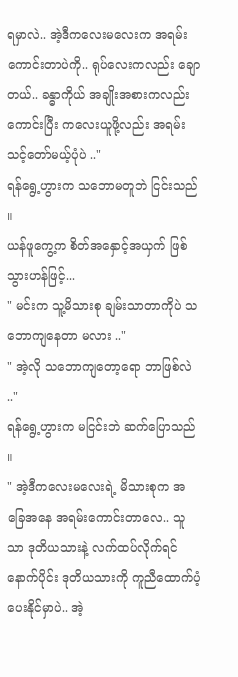ရမှာလဲ.. အဲ့ဒီကလေးမလေးက အရမ်းကောင်းတာပဲကို.. ရုပ်လေးကလည်း ချောတယ်.. ခန္ဓာကိုယ် အချိုးအစားကလည်း ကောင်းပြီး ကလေးယူဖို့လည်း အရမ်း သင့်တော်မယ့်ပုံပဲ .."
ရန်ရွေ့ဟွားက သဘောမတူဘဲ ငြင်းသည် ။
ယန်ဖူကွေ့က စိတ်အနှောင့်အယှက် ဖြစ်သွားဟန်ဖြင့်...
" မင်းက သူ့မိသားစု ချမ်းသာတာကိုပဲ သဘောကျနေတာ မလား .."
" အဲ့လို သဘောကျတော့ရော ဘာဖြစ်လဲ .."
ရန်ရွေ့ဟွားက မငြင်းဘဲ ဆက်ပြောသည် ။
" အဲ့ဒီကလေးမလေးရဲ့ မိသားစုက အခြေအနေ အရမ်းကောင်းတာလေ.. သူသာ ဒုတိယသားနဲ့ လက်ထပ်လိုက်ရင် နောက်ပိုင်း ဒုတိယသားကို ကူညီထောက်ပံ့ပေးနိုင်မှာပဲ.. အဲ့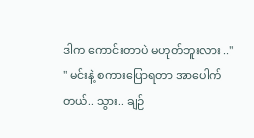ဒါက ကောင်းတာပဲ မဟုတ်ဘူးလား .."
" မင်းနဲ့ စကားပြောရတာ အာပေါက်တယ်.. သွား.. ချဉ်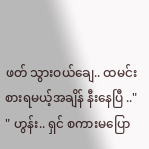ဖတ် သွားဝယ်ချေ.. ထမင်းစားရမယ့်အချိန် နီးနေပြီ .."
" ဟွန်း.. ရှင် စကားမပြော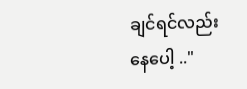ချင်ရင်လည်း နေပေါ့ .."